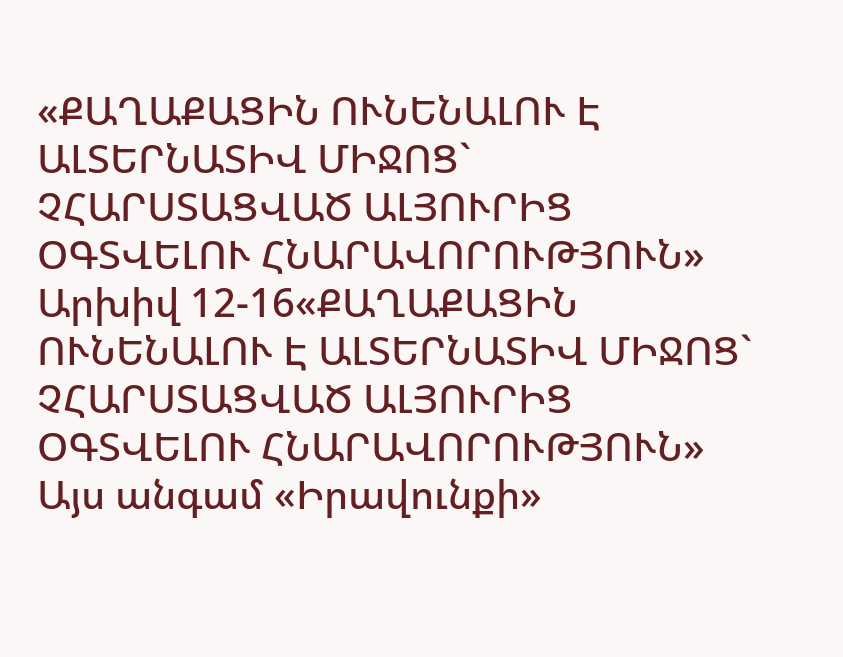«ՔԱՂԱՔԱՑԻՆ ՈՒՆԵՆԱԼՈՒ Է ԱԼՏԵՐՆԱՏԻՎ ՄԻՋՈՑ` ՉՀԱՐՍՏԱՑՎԱԾ ԱԼՅՈՒՐԻՑ ՕԳՏՎԵԼՈՒ ՀՆԱՐԱՎՈՐՈՒԹՅՈՒՆ»
Արխիվ 12-16«ՔԱՂԱՔԱՑԻՆ ՈՒՆԵՆԱԼՈՒ Է ԱԼՏԵՐՆԱՏԻՎ ՄԻՋՈՑ` ՉՀԱՐՍՏԱՑՎԱԾ ԱԼՅՈՒՐԻՑ ՕԳՏՎԵԼՈՒ ՀՆԱՐԱՎՈՐՈՒԹՅՈՒՆ»
Այս անգամ «Իրավունքի»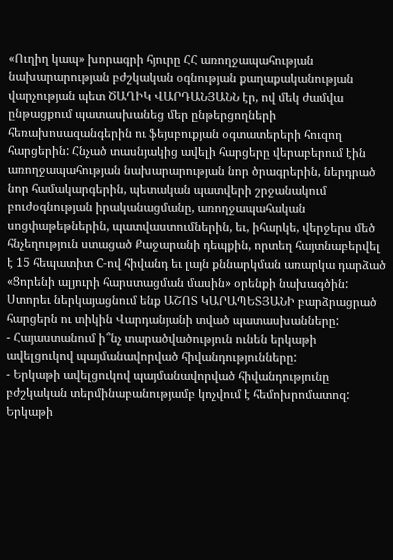«Ուղիղ կապ» խորագրի հյուրը ՀՀ առողջապահության նախարարության բժշկական օգնության քաղաքականության վարչության պետ ԾԱՂԻԿ ՎԱՐԴԱՆՅԱՆՆ էր, ով մեկ ժամվա ընթացքում պատասխանեց մեր ընթերցողների հեռախոսազանգերին ու ֆեյսբուքյան օգտատերերի հուզող հարցերին: Հնչած տասնյակից ավելի հարցերը վերաբերում էին առողջապահության նախարարության նոր ծրագրերին, ներդրած նոր համակարգերին, պետական պատվերի շրջանակում բուժօգնության իրականացմանը, առողջապահական սոցփաթեթներին, պատվաստումներին, եւ, իհարկե, վերջերս մեծ հնչեղություն ստացած Քաջարանի դեպքին, որտեղ հայտնաբերվել է 15 հեպատիտ C-ով հիվանդ եւ լայն քննարկման առարկա դարձած «Ցորենի ալյուրի հարստացման մասին» օրենքի նախագծին: Ստորեւ ներկայացնում ենք ԱՇՈՏ ԿԱՐԱՊԵՏՅԱՆԻ բարձրացրած հարցերն ու տիկին Վարդանյանի տված պատասխանները:
- Հայաստանում ի՞նչ տարածվածություն ունեն երկաթի ավելցուկով պայմանավորված հիվանդությունները:
- Երկաթի ավելցուկով պայմանավորված հիվանդությունը բժշկական տերմինաբանությամբ կոչվում է հեմոխրոմատոզ: Երկաթի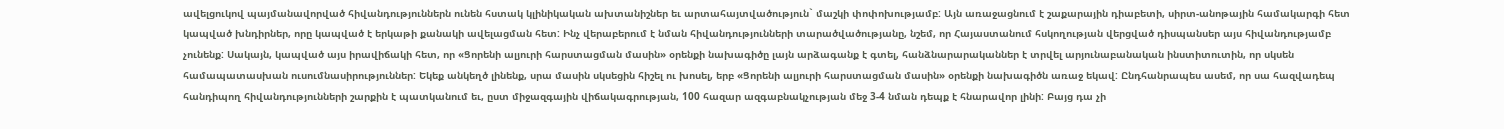ավելցուկով պայմանավորված հիվանդություններն ունեն հստակ կլինիկական ախտանիշներ եւ արտահայտվածություն` մաշկի փոփոխությամբ: Այն առաջացնում է շաքարային դիաբետի, սիրտ-անոթային համակարգի հետ կապված խնդիրներ, որը կապված է երկաթի քանակի ավելացման հետ: Ինչ վերաբերում է նման հիվանդությունների տարածվածությանը, նշեմ, որ Հայաստանում հսկողության վերցված դիսպանսեր այս հիվանդությամբ չունենք: Սակայն, կապված այս իրավիճակի հետ, որ «Ցորենի ալյուրի հարստացման մասին» օրենքի նախագիծը լայն արձագանք է գտել, հանձնարարականներ է տրվել արյունաբանական ինստիտուտին, որ սկսեն համապատասխան ուսումնասիրություններ: Եկեք անկեղծ լինենք, սրա մասին սկսեցին հիշել ու խոսել, երբ «Ցորենի ալյուրի հարստացման մասին» օրենքի նախագիծն առաջ եկավ: Ընդհանրապես ասեմ, որ սա հազվադեպ հանդիպող հիվանդությունների շարքին է պատկանում եւ, ըստ միջազգային վիճակագրության, 100 հազար ազգաբնակչության մեջ 3-4 նման դեպք է հնարավոր լինի: Բայց դա չի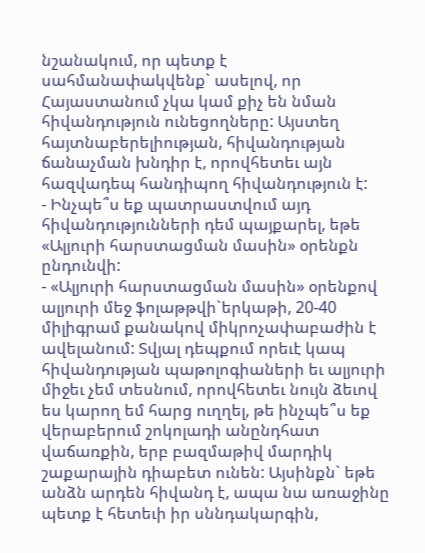նշանակում, որ պետք է սահմանափակվենք` ասելով, որ Հայաստանում չկա կամ քիչ են նման հիվանդություն ունեցողները: Այստեղ հայտնաբերելիության, հիվանդության ճանաչման խնդիր է, որովհետեւ այն հազվադեպ հանդիպող հիվանդություն է:
- Ինչպե՞ս եք պատրաստվում այդ հիվանդությունների դեմ պայքարել, եթե «Ալյուրի հարստացման մասին» օրենքն ընդունվի:
- «Ալյուրի հարստացման մասին» օրենքով ալյուրի մեջ ֆոլաթթվի`երկաթի, 20-40 միլիգրամ քանակով միկրոչափաբաժին է ավելանում: Տվյալ դեպքում որեւէ կապ հիվանդության պաթոլոգիաների եւ ալյուրի միջեւ չեմ տեսնում, որովհետեւ նույն ձեւով ես կարող եմ հարց ուղղել, թե ինչպե՞ս եք վերաբերում շոկոլադի անընդհատ վաճառքին, երբ բազմաթիվ մարդիկ շաքարային դիաբետ ունեն: Այսինքն` եթե անձն արդեն հիվանդ է, ապա նա առաջինը պետք է հետեւի իր սննդակարգին,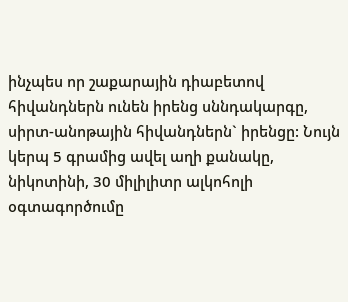ինչպես որ շաքարային դիաբետով հիվանդներն ունեն իրենց սննդակարգը, սիրտ-անոթային հիվանդներն` իրենցը: Նույն կերպ 5 գրամից ավել աղի քանակը, նիկոտինի, 30 միլիլիտր ալկոհոլի օգտագործումը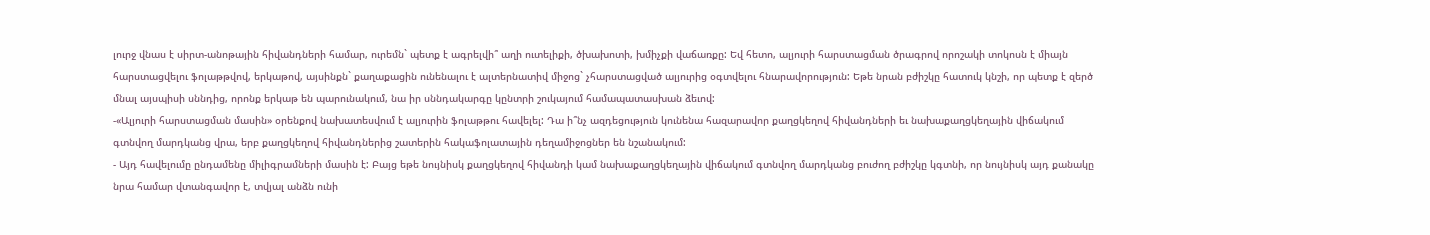լուրջ վնաս է սիրտ-անոթային հիվանդների համար, ուրեմն` պետք է ագրելվի՞ աղի ուտելիքի, ծխախոտի, խմիչքի վաճառքը: Եվ հետո, ալյուրի հարստացման ծրագրով որոշակի տոկոսն է միայն հարստացվելու ֆոլաթթվով, երկաթով, այսինքն` քաղաքացին ունենալու է ալտերնատիվ միջոց` չհարստացված ալյուրից օգտվելու հնարավորություն: Եթե նրան բժիշկը հատուկ կնշի, որ պետք է զերծ մնալ այսպիսի սննդից, որոնք երկաթ են պարունակում, նա իր սննդակարգը կընտրի շուկայում համապատասխան ձեւով:
-«Ալյուրի հարստացման մասին» օրենքով նախատեսվում է ալյուրին ֆոլաթթու հավելել: Դա ի՞նչ ազդեցություն կունենա հազարավոր քաղցկեղով հիվանդների եւ նախաքաղցկեղային վիճակում գտնվող մարդկանց վրա, երբ քաղցկեղով հիվանդներից շատերին հակաֆոլատային դեղամիջոցներ են նշանակում:
- Այդ հավելումը ընդամենը միլիգրամների մասին է: Բայց եթե նույնիսկ քաղցկեղով հիվանդի կամ նախաքաղցկեղային վիճակում գտնվող մարդկանց բուժող բժիշկը կգտնի, որ նույնիսկ այդ քանակը նրա համար վտանգավոր է, տվյալ անձն ունի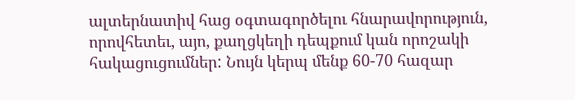ալտերնատիվ հաց օգտագործելու հնարավորություն, որովհետեւ, այո, քաղցկեղի դեպքում կան որոշակի հակացուցումներ: Նույն կերպ մենք 60-70 հազար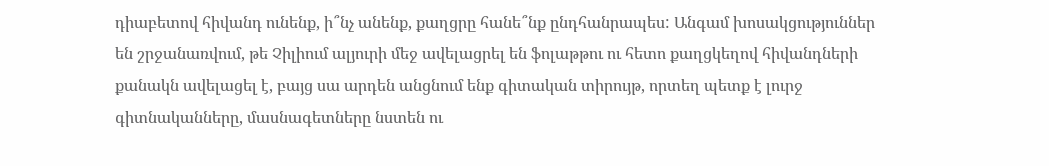դիաբետով հիվանդ ունենք, ի՞նչ անենք, քաղցրը հանե՞նք ընդհանրապես: Անգամ խոսակցություններ են շրջանառվում, թե Չիլիում ալյուրի մեջ ավելացրել են ֆոլաթթու ու հետո քաղցկեղով հիվանդների քանակն ավելացել է, բայց սա արդեն անցնում ենք գիտական տիրույթ, որտեղ պետք է լուրջ գիտնականները, մասնագետները նստեն ու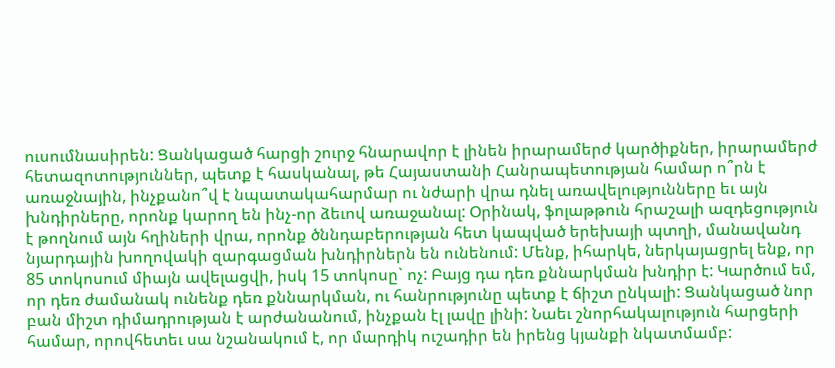ուսումնասիրեն: Ցանկացած հարցի շուրջ հնարավոր է լինեն իրարամերժ կարծիքներ, իրարամերժ հետազոտություններ, պետք է հասկանալ, թե Հայաստանի Հանրապետության համար ո՞րն է առաջնային, ինչքանո՞վ է նպատակահարմար ու նժարի վրա դնել առավելությունները եւ այն խնդիրները, որոնք կարող են ինչ-որ ձեւով առաջանալ: Օրինակ, ֆոլաթթուն հրաշալի ազդեցություն է թողնում այն հղիների վրա, որոնք ծննդաբերության հետ կապված երեխայի պտղի, մանավանդ նյարդային խողովակի զարգացման խնդիրներն են ունենում: Մենք, իհարկե, ներկայացրել ենք, որ 85 տոկոսում միայն ավելացվի, իսկ 15 տոկոսը` ոչ: Բայց դա դեռ քննարկման խնդիր է: Կարծում եմ, որ դեռ ժամանակ ունենք դեռ քննարկման, ու հանրությունը պետք է ճիշտ ընկալի: Ցանկացած նոր բան միշտ դիմադրության է արժանանում, ինչքան էլ լավը լինի: Նաեւ շնորհակալություն հարցերի համար, որովհետեւ սա նշանակում է, որ մարդիկ ուշադիր են իրենց կյանքի նկատմամբ: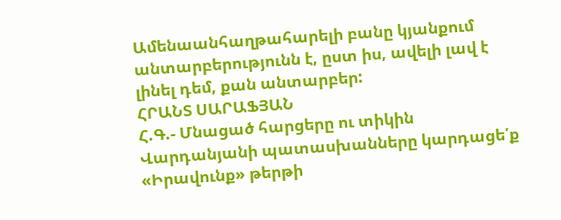Ամենաանհաղթահարելի բանը կյանքում անտարբերությունն է, ըստ իս, ավելի լավ է լինել դեմ, քան անտարբեր:
ՀՐԱՆՏ ՍԱՐԱՖՅԱՆ
Հ.Գ.- Մնացած հարցերը ու տիկին Վարդանյանի պատասխանները կարդացե՛ք «Իրավունք» թերթի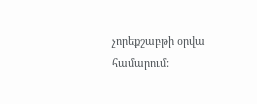չորեքշաբթի օրվա համարում: